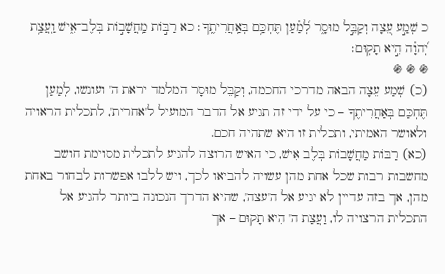כ שְׁמַ֣ע עֵ֭צָה וְקַבֵּ֣ל מוּסָ֑ר לְ֝מַ֗עַן תֶּחְכַּ֥ם בְּאַֽחֲרִיתֶֽךָ׃ כא רַבּ֣וֹת מַֽחֲשָׁב֣וֹת בְּלֶב־אִ֑ישׁ וַֽעֲצַ֥ת יְ֝הוָ֗ה הִ֣יא תָקֽוּם׃
֍ ֍ ֍
(כ) שְׁמַע עֵצָה הבאה מדרכי החכמה, וְקַבֵּל מוּסָר המלמד יראת ה' ועונשו, לְמַעַן תֶּחְכַּם בְּאַחֲרִיתֶךָ – כי על ידי זה תגיע אל הדבר המועיל ל'אחרית', לתכלית הראויה ולאושר האמיתי, ותכלית זו היא שתהיה חכם.
(כא) רַבּוֹת מַחֲשָׁבוֹת בְּלֶב אִישׁ, כי האיש הרוצה להגיע לתכלית מסוימת חושב מחשבות רבות שכל אחת מהן עשויה להביאו לכך, ויש ללבו אפשרות לבחור באחת מהן, אך בזה עדיין לא יגיע אל ה'עצה', שהיא הדרך הנכונה ביותר להגיע אל התכלית הרצויה לו, וַעֲצַת ה' הִיא תָקוּם – אך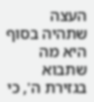העצה שתהיה בסוף היא מה שתבוא בגזירת ה', כי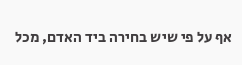אף על פי שיש בחירה ביד האדם, מכל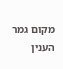מקום גמר הענין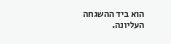הוא ביד ההשגחה העליונה.